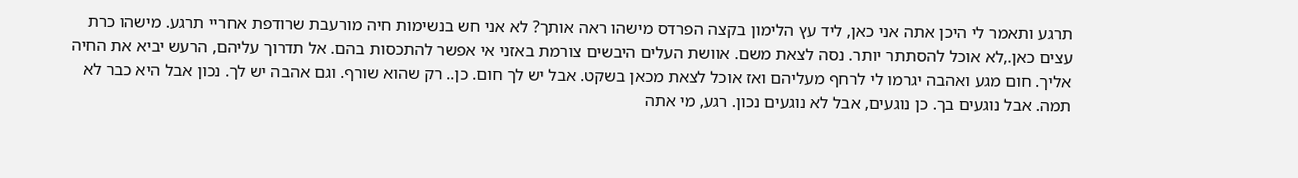תרגע ותאמר לי היכן אתה אני כאן, ליד עץ הלימון בקצה הפרדס מישהו ראה אותך? לא אני חש בנשימות חיה מורעבת שרודפת אחריי תרגע. מישהו כרת עצים כאן.,לא אוכל להסתתר יותר. נסה לצאת משם. אוושת העלים היבשים צורמת באזני אי אפשר להתכסות בהם. אל תדרוך עליהם, הרעש יביא את החיה אליך. חום מגע ואהבה יגרמו לי לרחף מעליהם ואז אוכל לצאת מכאן בשקט. אבל יש לך חום. כן.. רק שהוא שורף. וגם אהבה יש לך. נכון אבל היא כבר לא תמה. אבל נוגעים בך. כן נוגעים, אבל לא נוגעים נכון. רגע, מי אתה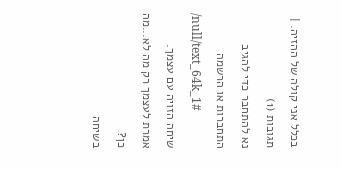בכלל אני קולה של ההזיה. |
תגובות (1)
נא להתחבר כדי להגיב
התחברות או הרשמה
/null/text_64k_1#
שיחה הזויה עם עצמך.
אמרת לעצמך רק מה לא...מה כן?
בשיחה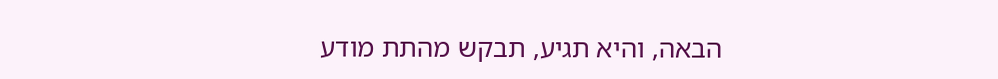הבאה, והיא תגיע, תבקש מהתת מודע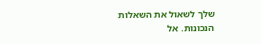שלך לשאול את השאלות הנכונות. אל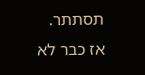תסתתר.
אז כבר לא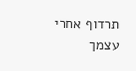תרדוף אחרי עצמך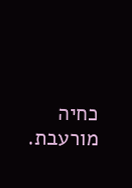כחיה מורעבת.